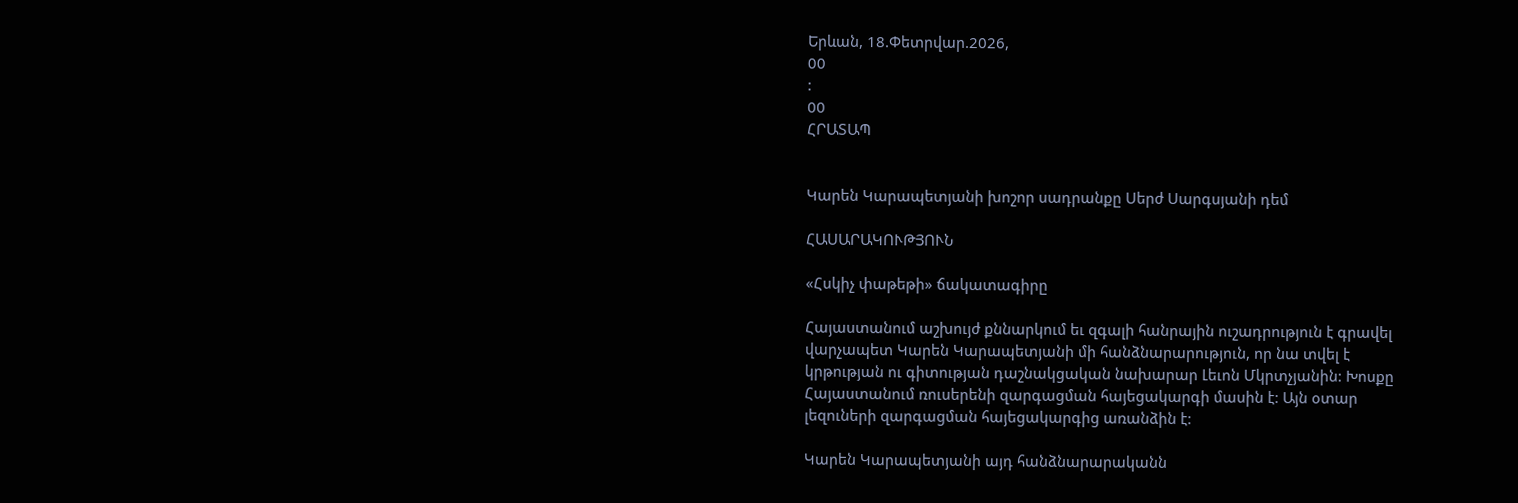Երևան, 18.Փետրվար.2026,
00
:
00
ՀՐԱՏԱՊ


Կարեն Կարապետյանի խոշոր սադրանքը Սերժ Սարգսյանի դեմ

ՀԱՍԱՐԱԿՈՒԹՅՈՒՆ

«Հսկիչ փաթեթի» ճակատագիրը

Հայաստանում աշխույժ քննարկում եւ զգալի հանրային ուշադրություն է գրավել վարչապետ Կարեն Կարապետյանի մի հանձնարարություն, որ նա տվել է կրթության ու գիտության դաշնակցական նախարար Լեւոն Մկրտչյանին: Խոսքը Հայաստանում ռուսերենի զարգացման հայեցակարգի մասին է: Այն օտար լեզուների զարգացման հայեցակարգից առանձին է:

Կարեն Կարապետյանի այդ հանձնարարականն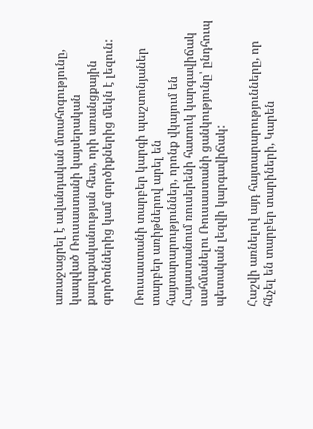առաջացրել է ավանդական մտահոգությունը, կապված Ռուսաստանի կայսերական քաղաքականության հետ, որի առանցքային գործոններից կամ գործիքներից մեկն է լեզուն:

Ռուսաստանի տարբեր կարգի պաշտոնյաներ տարբեր առիթներով արել են հայտարարություններ, որոնք վկայում են Հայաստանում ռուսերենի հատուկ կարգավիճակ սահմանելու Ռուսաստանի ցանկությունը՝ ընդհուպ պետական լեզվի կարգավիճակ:

Հաշվի առնելով այդ հայտարարությունները, որ հնչել են տարբեր տարիների, Կարեն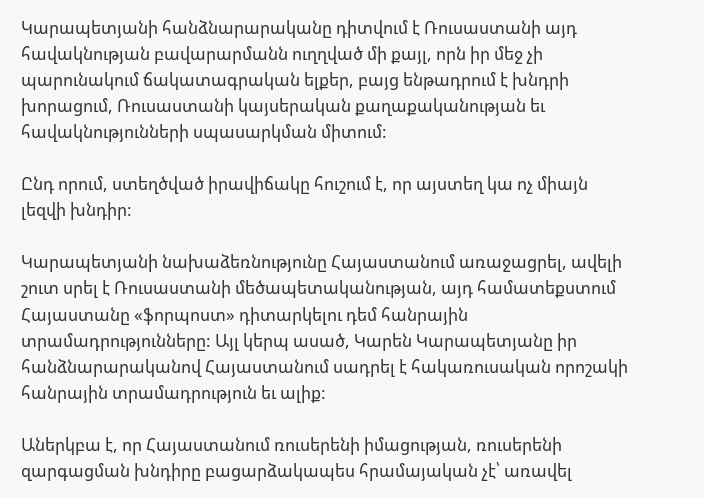Կարապետյանի հանձնարարականը դիտվում է Ռուսաստանի այդ հավակնության բավարարմանն ուղղված մի քայլ, որն իր մեջ չի պարունակում ճակատագրական ելքեր, բայց ենթադրում է խնդրի խորացում, Ռուսաստանի կայսերական քաղաքականության եւ հավակնությունների սպասարկման միտում:

Ընդ որում, ստեղծված իրավիճակը հուշում է, որ այստեղ կա ոչ միայն լեզվի խնդիր:

Կարապետյանի նախաձեռնությունը Հայաստանում առաջացրել, ավելի շուտ սրել է Ռուսաստանի մեծապետականության, այդ համատեքստում Հայաստանը «ֆորպոստ» դիտարկելու դեմ հանրային տրամադրությունները: Այլ կերպ ասած, Կարեն Կարապետյանը իր հանձնարարականով Հայաստանում սադրել է հակառուսական որոշակի հանրային տրամադրություն եւ ալիք:

Աներկբա է, որ Հայաստանում ռուսերենի իմացության, ռուսերենի զարգացման խնդիրը բացարձակապես հրամայական չէ՝ առավել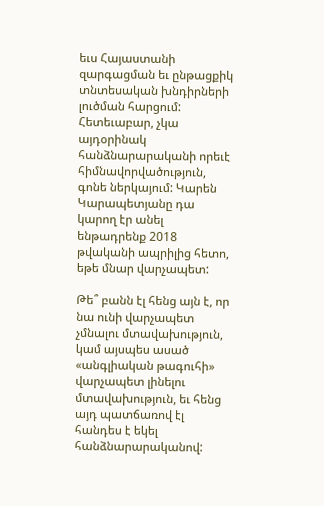եւս Հայաստանի զարգացման եւ ընթացքիկ տնտեսական խնդիրների լուծման հարցում: Հետեւաբար, չկա այդօրինակ հանձնարարականի որեւէ հիմնավորվածություն, գոնե ներկայում: Կարեն Կարապետյանը դա կարող էր անել ենթադրենք 2018 թվականի ապրիլից հետո, եթե մնար վարչապետ:

Թե՞ բանն էլ հենց այն է, որ նա ունի վարչապետ չմնալու մտավախություն, կամ այսպես ասած «անգլիական թագուհի» վարչապետ լինելու մտավախություն, եւ հենց այդ պատճառով էլ հանդես է եկել հանձնարարականով: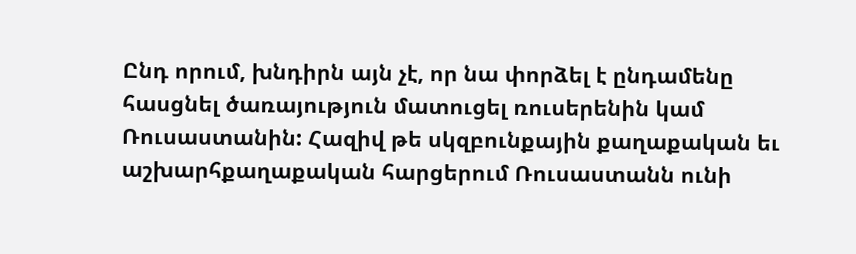Ընդ որում, խնդիրն այն չէ, որ նա փորձել է ընդամենը հասցնել ծառայություն մատուցել ռուսերենին կամ Ռուսաստանին: Հազիվ թե սկզբունքային քաղաքական եւ աշխարհքաղաքական հարցերում Ռուսաստանն ունի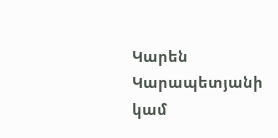Կարեն Կարապետյանի կամ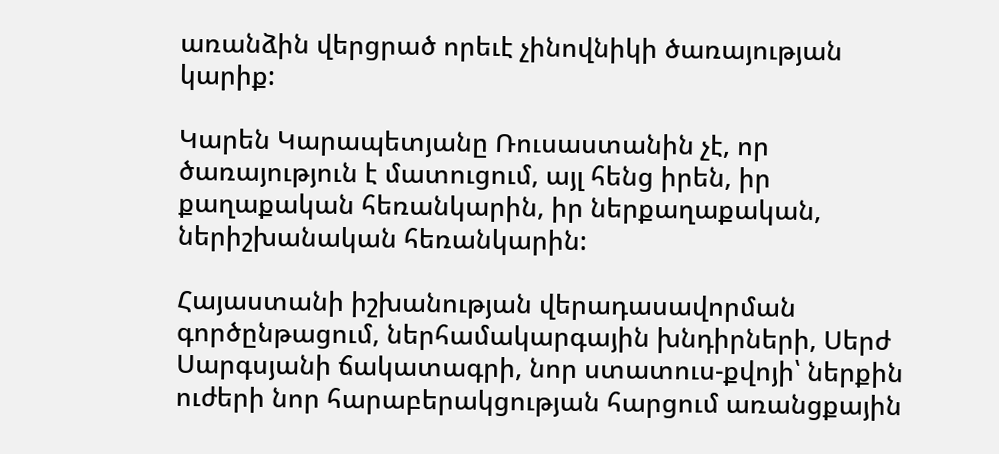առանձին վերցրած որեւէ չինովնիկի ծառայության կարիք:

Կարեն Կարապետյանը Ռուսաստանին չէ, որ ծառայություն է մատուցում, այլ հենց իրեն, իր քաղաքական հեռանկարին, իր ներքաղաքական, ներիշխանական հեռանկարին:

Հայաստանի իշխանության վերադասավորման գործընթացում, ներհամակարգային խնդիրների, Սերժ Սարգսյանի ճակատագրի, նոր ստատուս-քվոյի՝ ներքին ուժերի նոր հարաբերակցության հարցում առանցքային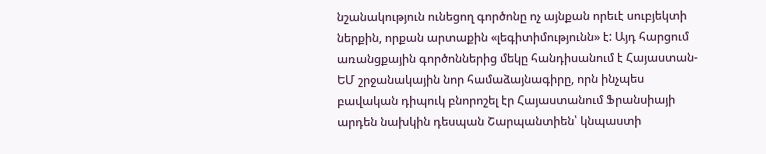նշանակություն ունեցող գործոնը ոչ այնքան որեւէ սուբյեկտի ներքին, որքան արտաքին «լեգիտիմությունն» է: Այդ հարցում առանցքային գործոններից մեկը հանդիսանում է Հայաստան-ԵՄ շրջանակային նոր համաձայնագիրը, որն ինչպես բավական դիպուկ բնորոշել էր Հայաստանում Ֆրանսիայի արդեն նախկին դեսպան Շարպանտիեն՝ կնպաստի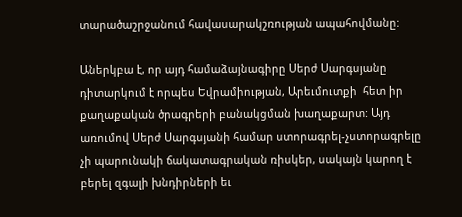տարածաշրջանում հավասարակշռության ապահովմանը:

Աներկբա է, որ այդ համաձայնագիրը Սերժ Սարգսյանը դիտարկում է որպես Եվրամիության, Արեւմուտքի  հետ իր քաղաքական ծրագրերի բանակցման խաղաքարտ: Այդ առումով Սերժ Սարգսյանի համար ստորագրել-չստորագրելը չի պարունակի ճակատագրական ռիսկեր, սակայն կարող է բերել զգալի խնդիրների եւ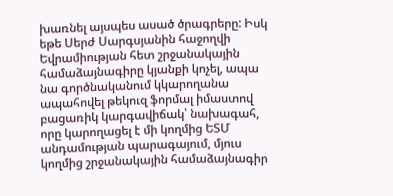խառնել այսպես ասած ծրագրերը: Իսկ եթե Սերժ Սարգսյանին հաջողվի Եվրամիության հետ շրջանակային համաձայնագիրը կյանքի կոչել, ապա նա գործնականում կկարողանա ապահովել թեկուզ ֆորմալ իմաստով բացառիկ կարգավիճակ՝ նախագահ, որը կարողացել է մի կողմից ԵՏՄ անդամության պարագայում, մյուս կողմից շրջանակային համաձայնագիր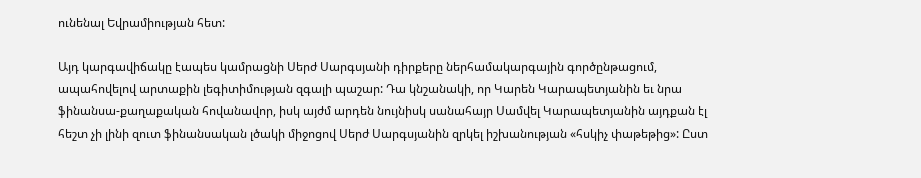ունենալ Եվրամիության հետ:

Այդ կարգավիճակը էապես կամրացնի Սերժ Սարգսյանի դիրքերը ներհամակարգային գործընթացում, ապահովելով արտաքին լեգիտիմության զգալի պաշար: Դա կնշանակի, որ Կարեն Կարապետյանին եւ նրա ֆինանսա-քաղաքական հովանավոր, իսկ այժմ արդեն նույնիսկ սանահայր Սամվել Կարապետյանին այդքան էլ հեշտ չի լինի զուտ ֆինանսական լծակի միջոցով Սերժ Սարգսյանին զրկել իշխանության «հսկիչ փաթեթից»: Ըստ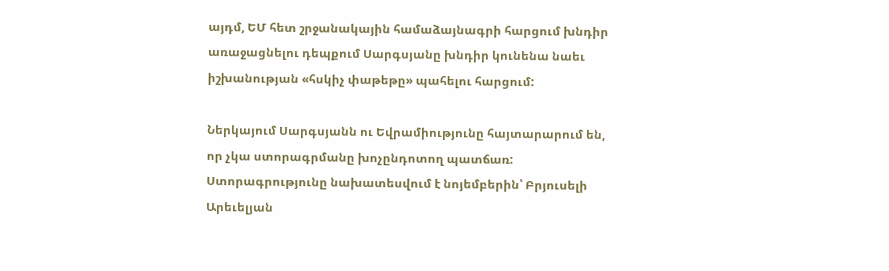այդմ, ԵՄ հետ շրջանակային համաձայնագրի հարցում խնդիր առաջացնելու դեպքում Սարգսյանը խնդիր կունենա նաեւ իշխանության «հսկիչ փաթեթը» պահելու հարցում:

Ներկայում Սարգսյանն ու Եվրամիությունը հայտարարում են, որ չկա ստորագրմանը խոչընդոտող պատճառ: Ստորագրությունը նախատեսվում է նոյեմբերին՝ Բրյուսելի Արեւելյան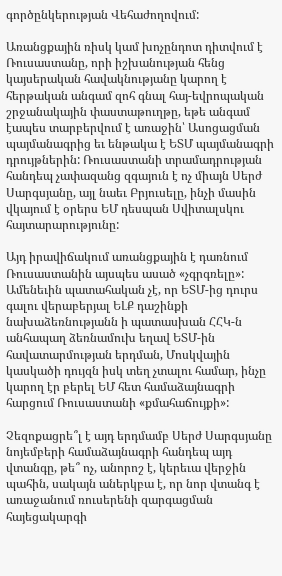գործընկերության Վեհաժողովում:

Առանցքային ռիսկ կամ խոչընդոտ դիտվում է Ռուսաստանը, որի իշխանության հենց կայսերական հավակնությանը կարող է հերթական անգամ զոհ գնալ հայ-եվրոպական շրջանակային փաստաթուղթը, եթե անգամ էապես տարբերվում է առաջին՝ Ասոցացման պայմանագրից եւ ենթակա է ԵՏՄ պայմանագրի դրույթներին: Ռուսաստանի տրամադրության հանդեպ չափազանց զգայուն է ոչ միայն Սերժ Սարգսյանը, այլ նաեւ Բրյուսելը, ինչի մասին վկայում է օրերս ԵՄ դեսպան Սվիտալսկու հայտարարությունը:

Այդ իրավիճակում առանցքային է դառնում Ռուսաստանին այսպես ասած «չգրգռելը»: Ամենեւին պատահական չէ, որ ԵՏՄ-ից դուրս գալու վերաբերյալ ԵԼՔ դաշինքի նախաձեռնությանն ի պատասխան ՀՀԿ-ն անհապաղ ձեռնամուխ եղավ ԵՏՄ-ին հավատարմության երդման, Մոսկվային կասկածի դույզն իսկ տեղ չտալու համար, ինչը կարող էր բերել ԵՄ հետ համաձայնագրի հարցում Ռուսաստանի «քմահաճույքի»:

Չեզոքացրե՞լ է այդ երդմամբ Սերժ Սարգսյանը նոյեմբերի համաձայնագրի հանդեպ այդ վտանգը, թե՞ ոչ, անորոշ է, կերեւա վերջին պահին, սակայն աներկբա է, որ նոր վտանգ է առաջանում ռուսերենի զարգացման հայեցակարգի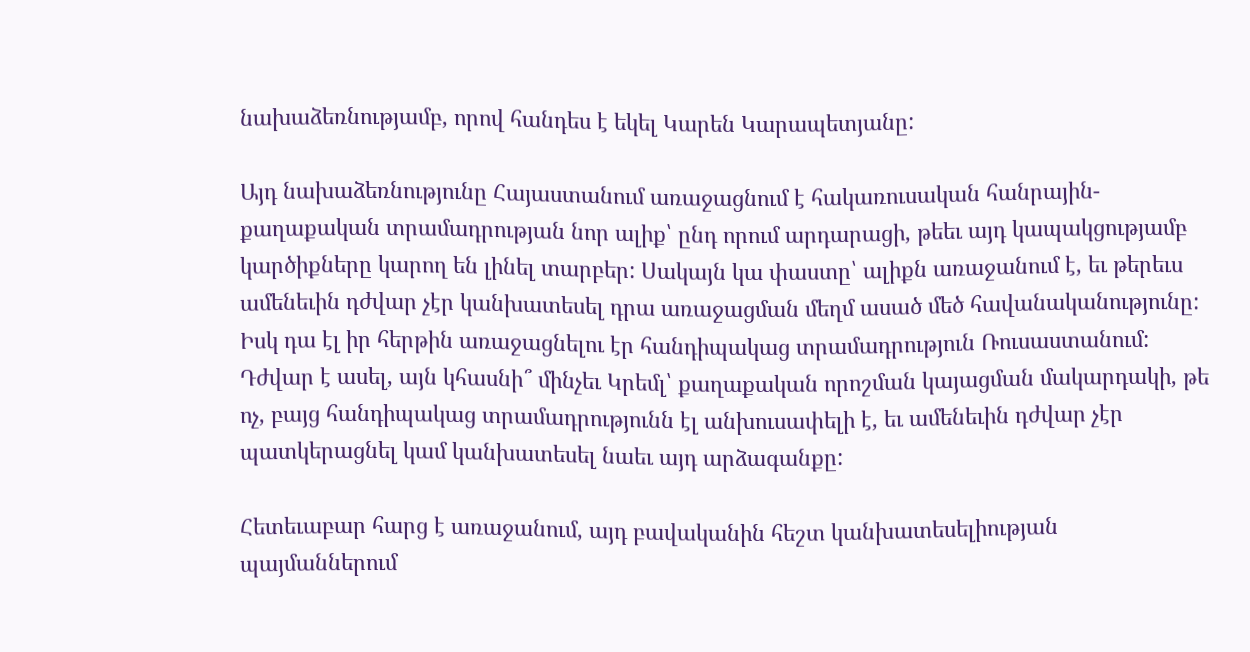նախաձեռնությամբ, որով հանդես է եկել Կարեն Կարապետյանը:

Այդ նախաձեռնությունը Հայաստանում առաջացնում է հակառուսական հանրային-քաղաքական տրամադրության նոր ալիք՝ ընդ որում արդարացի, թեեւ այդ կապակցությամբ կարծիքները կարող են լինել տարբեր: Սակայն կա փաստը՝ ալիքն առաջանում է, եւ թերեւս ամենեւին դժվար չէր կանխատեսել դրա առաջացման մեղմ ասած մեծ հավանականությունը: Իսկ դա էլ իր հերթին առաջացնելու էր հանդիպակաց տրամադրություն Ռուսաստանում: Դժվար է ասել, այն կհասնի՞ մինչեւ Կրեմլ՝ քաղաքական որոշման կայացման մակարդակի, թե ոչ, բայց հանդիպակաց տրամադրությունն էլ անխուսափելի է, եւ ամենեւին դժվար չէր պատկերացնել կամ կանխատեսել նաեւ այդ արձագանքը:

Հետեւաբար հարց է առաջանում, այդ բավականին հեշտ կանխատեսելիության պայմաններում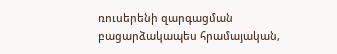ռուսերենի զարգացման բացարձակապես հրամայական,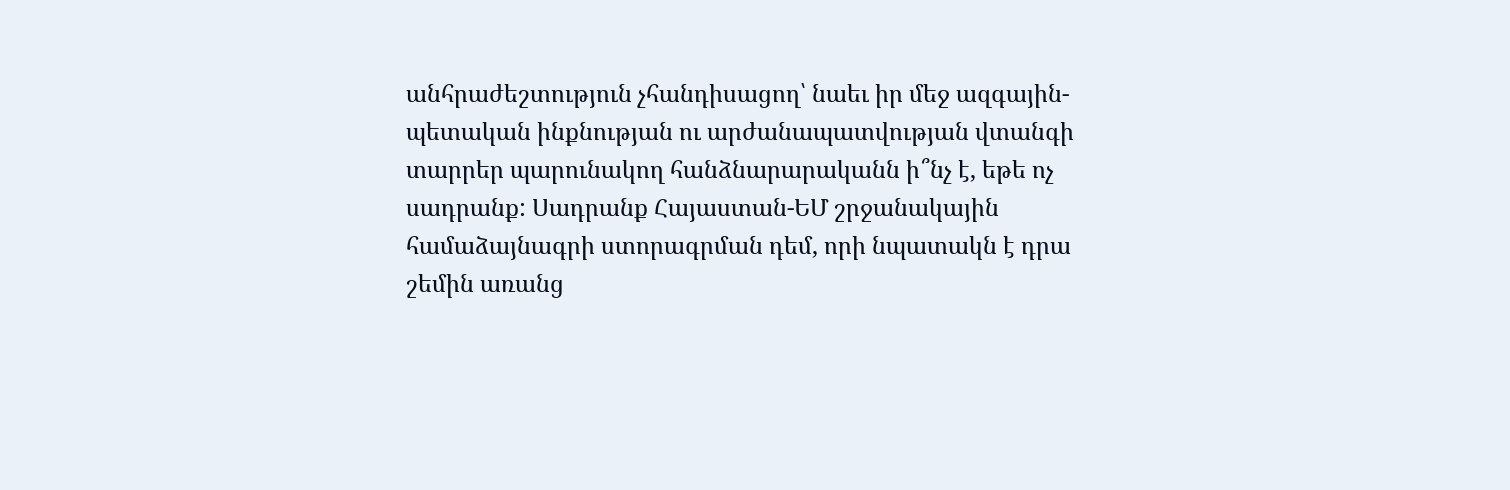անհրաժեշտություն չհանդիսացող՝ նաեւ իր մեջ ազգային-պետական ինքնության ու արժանապատվության վտանգի տարրեր պարունակող հանձնարարականն ի՞նչ է, եթե ոչ սադրանք: Սադրանք Հայաստան-ԵՄ շրջանակային համաձայնագրի ստորագրման դեմ, որի նպատակն է դրա շեմին առանց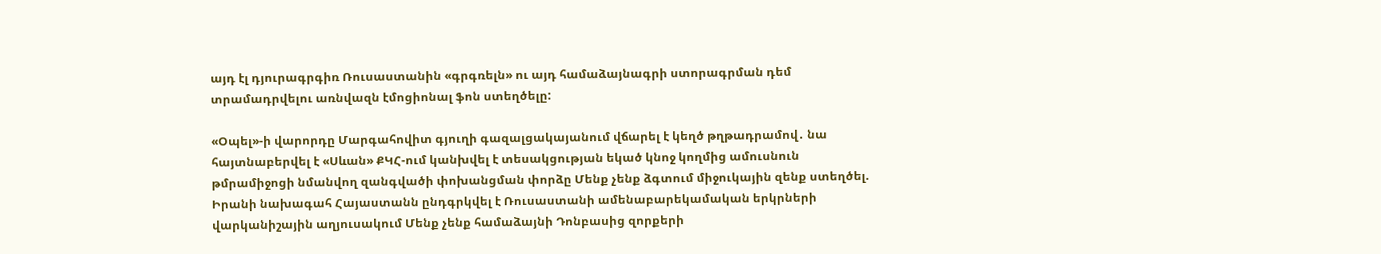այդ էլ դյուրագրգիռ Ռուսաստանին «գրգռելն» ու այդ համաձայնագրի ստորագրման դեմ տրամադրվելու առնվազն էմոցիոնալ ֆոն ստեղծելը:

«Օպել»-ի վարորդը Մարգահովիտ գյուղի գազալցակայանում վճարել է կեղծ թղթադրամով․ նա հայտնաբերվել է «Սևան» ՔԿՀ-ում կանխվել է տեսակցության եկած կնոջ կողմից ամուսնուն թմրամիջոցի նմանվող զանգվածի փոխանցման փորձը Մենք չենք ձգտում միջուկային զենք ստեղծել. Իրանի նախագահ Հայաստանն ընդգրկվել է Ռուսաստանի ամենաբարեկամական երկրների վարկանիշային աղյուսակում Մենք չենք համաձայնի Դոնբասից զորքերի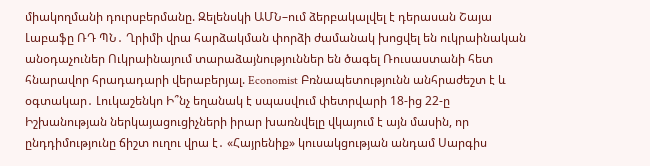միակողմանի դուրսբերմանը. Զելենսկի ԱՄՆ–ում ձերբակալվել է դերասան Շայա Լաբաֆը ՌԴ ՊՆ․ Ղրիմի վրա հարձակման փորձի ժամանակ խոցվել են ուկրաինական անօդաչուներ Ուկրաինայում տարաձայնություններ են ծագել Ռուսաստանի հետ հնարավոր հրադադարի վերաբերյալ. Economist Բռնապետությունն անհրաժեշտ է և օգտակար․ Լուկաշենկո Ի՞նչ եղանակ է սպասվում փետրվարի 18-ից 22-ը Իշխանության ներկայացուցիչների իրար խառնվելը վկայում է այն մասին, որ ընդդիմությունը ճիշտ ուղու վրա է․ «Հայրենիք» կուսակցության անդամ Սարգիս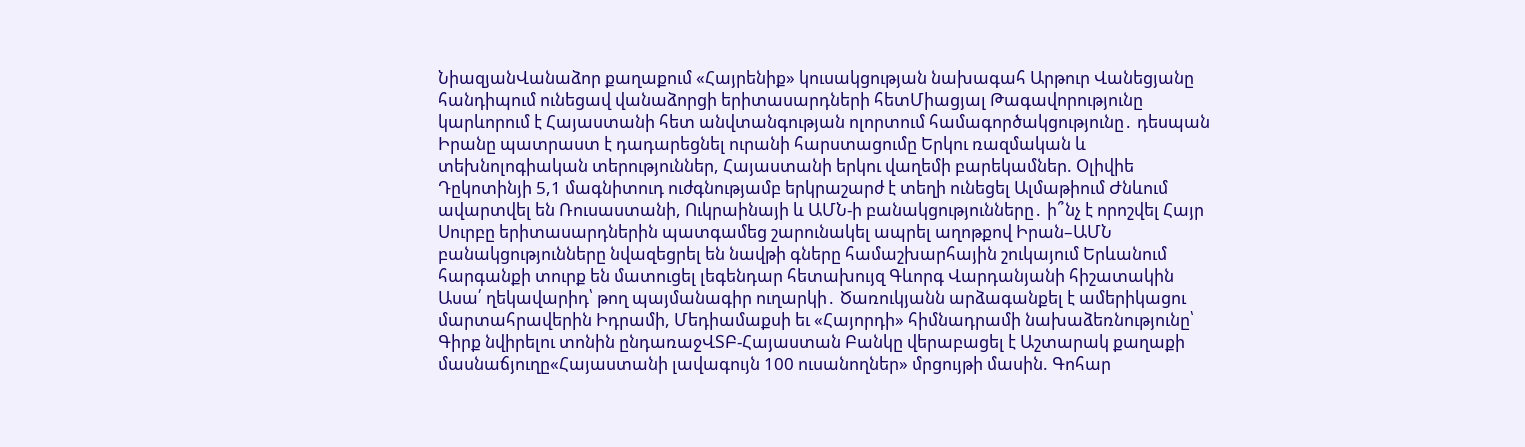ՆիազյանՎանաձոր քաղաքում «Հայրենիք» կուսակցության նախագահ Արթուր Վանեցյանը հանդիպում ունեցավ վանաձորցի երիտասարդների հետՄիացյալ Թագավորությունը կարևորում է Հայաստանի հետ անվտանգության ոլորտում համագործակցությունը․ դեսպան Իրանը պատրաստ է դադարեցնել ուրանի հարստացումը Երկու ռազմական և տեխնոլոգիական տերություններ, Հայաստանի երկու վաղեմի բարեկամներ. Օլիվիե Դըկոտինյի 5,1 մագնիտուդ ուժգնությամբ երկրաշարժ է տեղի ունեցել Ալմաթիում Ժնևում ավարտվել են Ռուսաստանի, Ուկրաինայի և ԱՄՆ-ի բանակցությունները․ ի՞նչ է որոշվել Հայր Սուրբը երիտասարդներին պատգամեց շարունակել ապրել աղոթքով Իրան–ԱՄՆ բանակցությունները նվազեցրել են նավթի գները համաշխարհային շուկայում Երևանում հարգանքի տուրք են մատուցել լեգենդար հետախույզ Գևորգ Վարդանյանի հիշատակին Ասա՛ ղեկավարիդ՝ թող պայմանագիր ուղարկի․ Ծառուկյանն արձագանքել է ամերիկացու մարտահրավերին Իդրամի, Մեդիամաքսի եւ «Հայորդի» հիմնադրամի նախաձեռնությունը՝ Գիրք նվիրելու տոնին ընդառաջՎՏԲ-Հայաստան Բանկը վերաբացել է Աշտարակ քաղաքի մասնաճյուղը«Հայաստանի լավագույն 100 ուսանողներ» մրցույթի մասին. Գոհար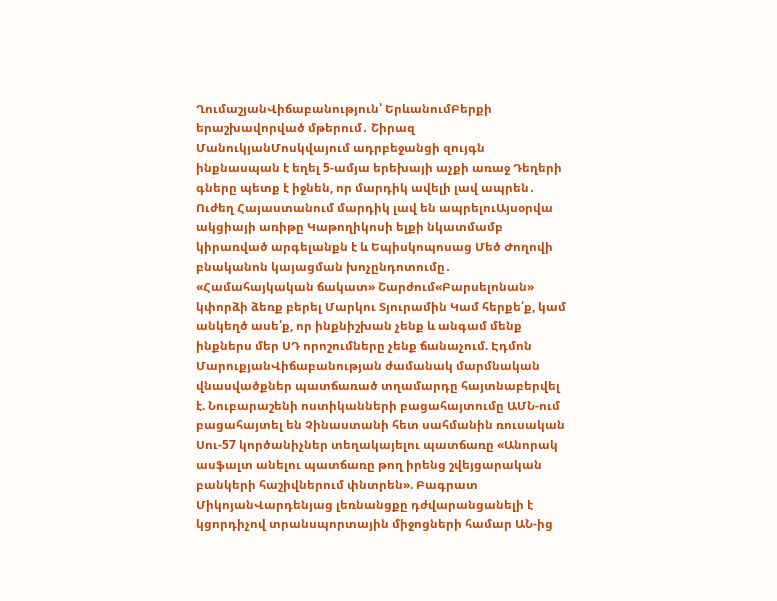ՂումաշյանՎիճաբանություն՝ ԵրևանումԲերքի երաշխավորված մթերում․ Շիրազ ՄանուկյանՄոսկվայում ադրբեջանցի զույգն ինքնասպան է եղել 5-ամյա երեխայի աչքի առաջ Դեղերի գները պետք է իջնեն, որ մարդիկ ավելի լավ ապրեն․ Ուժեղ Հայաստանում մարդիկ լավ են ապրելուԱյսօրվա ակցիայի առիթը Կաթողիկոսի ելքի նկատմամբ կիրառված արգելանքն է և Եպիսկոպոսաց Մեծ Ժողովի բնականոն կայացման խոչընդոտումը․ «Համահայկական ճակատ» Շարժում«Բարսելոնան» կփորձի ձեռք բերել Մարկու Տյուրամին Կամ հերքե՛ք, կամ անկեղծ ասե՛ք, որ ինքնիշխան չենք և անգամ մենք ինքներս մեր ՍԴ որոշումները չենք ճանաչում. Էդմոն ՄարուքյանՎիճաբանության ժամանակ մարմնական վնասվածքներ պատճառած տղամարդը հայտնաբերվել է. Նուբարաշենի ոստիկանների բացահայտումը ԱՄՆ-ում բացահայտել են Չինաստանի հետ սահմանին ռուսական Սու-57 կործանիչներ տեղակայելու պատճառը «Անորակ ասֆալտ անելու պատճառը թող իրենց շվեյցարական բանկերի հաշիվներում փնտրեն». Բագրատ ՄիկոյանՎարդենյաց լեռնանցքը դժվարանցանելի է կցորդիչով տրանսպորտային միջոցների համար ԱՆ-ից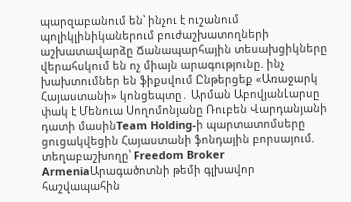պարզաբանում են՝ ինչու է ուշանում պոլիկլինիկաներում բուժաշխատողների աշխատավարձը Ճանապարհային տեսախցիկները վերահսկում են ոչ միայն արագությունը. ինչ խախտումներ են ֆիքսվում Ընթերցեք «Առաջարկ Հայաստանի» կոնցեպտը․ Արման ԱբովյանԼարսը փակ է Մենուա Սողոմոնյանը Ռուբեն Վարդանյանի դատի մասինTeam Holding-ի պարտատոմսերը ցուցակվեցին Հայաստանի ֆոնդային բորսայում. տեղաբաշխողը՝ Freedom Broker ArmeniaԱրագածոտնի թեմի գլխավոր հաշվապահին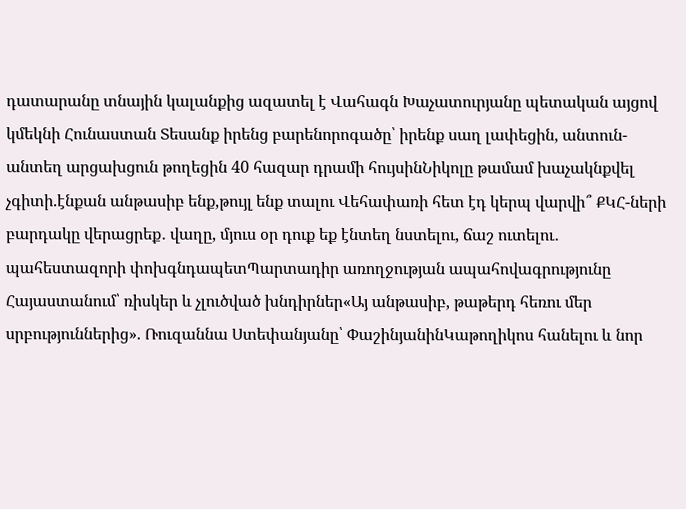դատարանը տնային կալանքից ազատել է Վահագն Խաչատուրյանը պետական այցով կմեկնի Հունաստան Տեսանք իրենց բարենորոգածը՝ իրենք սաղ լափեցին, անտուն-անտեղ արցախցուն թողեցին 40 հազար դրամի հույսինՆիկոլը թամամ խաչակնքվել չգիտի.էնքան անթասիբ ենք,թույլ ենք տալու Վեհափառի հետ էդ կերպ վարվի՞ ՔԿՀ-ների բարդակը վերացրեք․ վաղը, մյուս օր դուք եք էնտեղ նստելու, ճաշ ուտելու․ պահեստազորի փոխգնդապետՊարտադիր առողջության ապահովագրությունը Հայաստանում՝ ռիսկեր և չլուծված խնդիրներ«Այ անթասիբ, թաթերդ հեռու մեր սրբություններից». Ռուզաննա Ստեփանյանը՝ ՓաշինյանինԿաթողիկոս հանելու և նոր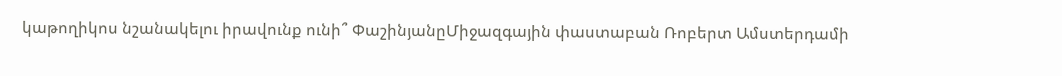կաթողիկոս նշանակելու իրավունք ունի՞ ՓաշինյանըՄիջազգային փաստաբան Ռոբերտ Ամստերդամի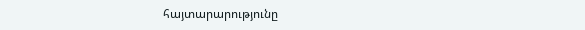հայտարարությունը